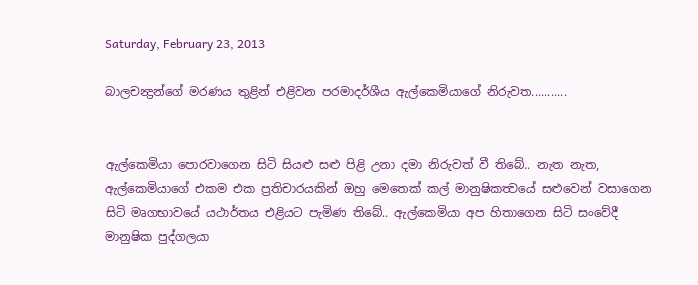Saturday, February 23, 2013

බාලචන්‍ද්‍රන්ගේ මරණය තුළින් එළිවන පරමාදර්ශීය ඇල්කෙමියාගේ නිරුවත...........


ඇල්කෙමියා පොරවාගෙන සිටි සියළු සළු පිළි උනා දමා නිරුවත් වී තිබේ.. නැත නැත, ඇල්කෙමියාගේ එකම එක ප්‍රතිචාරයකින් ඔහු මෙතෙක් කල් මානුෂිකත්‍වයේ සළුවෙන් වසාගෙන සිටි මෘගභාවයේ යථාර්තය එළියට පැමිණ තිබේ.. ඇල්කෙමියා අප හිතාගෙන සිටි සංවේදී මානුෂික පුද්ගලයා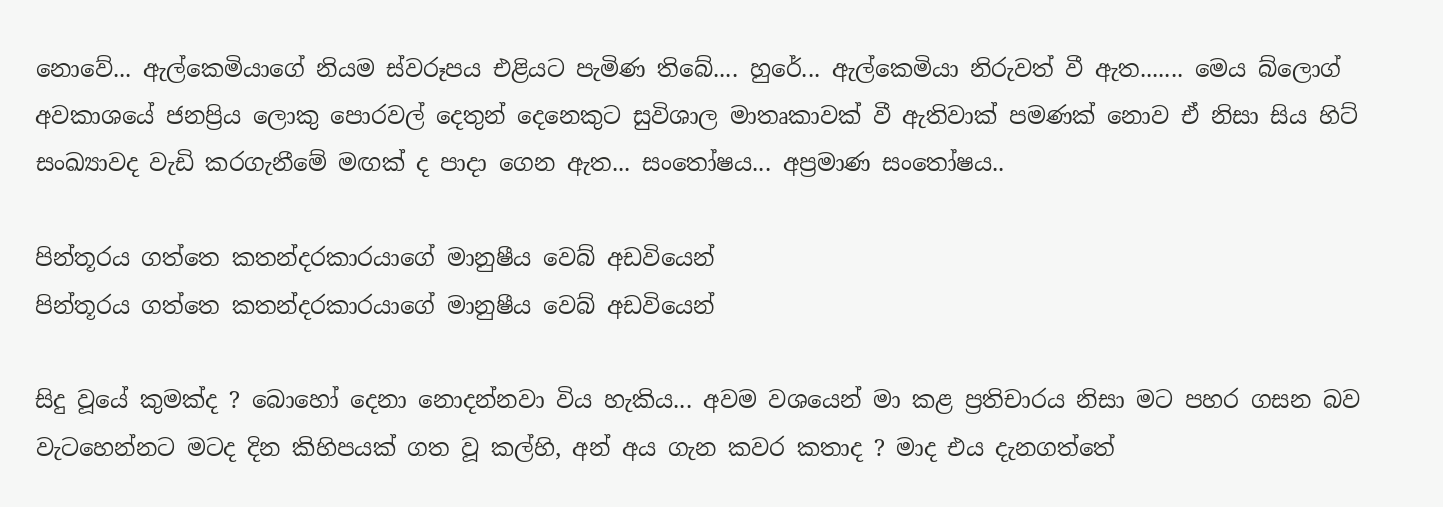නොවේ... ඇල්කෙමියාගේ නියම ස්වරූපය එළියට පැමිණ තිබේ.... හුරේ... ඇල්කෙමියා නිරුවත් වී ඇත....... මෙය බ්ලොග් අවකාශයේ ජනප්‍රිය ලොකු පොරවල් දෙතුන් දෙනෙකුට සුවිශාල මාතෘකාවක් වී ඇතිවාක් පමණක් නොව ඒ නිසා සිය හිට් සංඛ්‍යාවද වැඩි කරගැනීමේ මඟක් ද පාදා ගෙන ඇත... සංතෝෂය... අප්‍රමාණ සංතෝෂය..

පින්තූරය ගත්තෙ කතන්දරකාරයාගේ මානුෂීය වෙබ් අඩවියෙන්
පින්තූරය ගත්තෙ කතන්දරකාරයාගේ මානුෂීය වෙබ් අඩවියෙන්

සිදු වූයේ කුමක්ද ? බොහෝ දෙනා නොදන්නවා විය හැකිය... අවම වශයෙන් මා කළ ප්‍රතිචාරය නිසා මට පහර ගසන බව වැටහෙන්නට මටද දින කිහිපයක් ගත වූ කල්හි, අන් අය ගැන කවර කතාද ? මාද එය දැනගත්තේ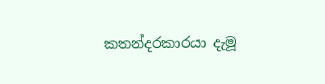කතන්දරකාරයා දැමූ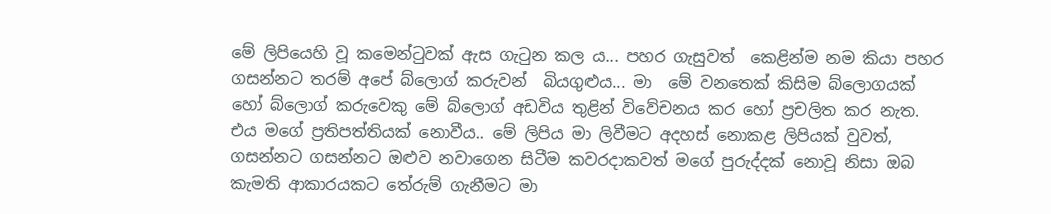මේ ලිපියෙහි වූ කමෙන්ටුවක් ඇස ගැටුන කල ය... පහර ගැසුවත්  කෙළින්ම නම කියා පහර ගසන්නට තරම් අපේ බ්ලොග් කරුවන්  බියගුළුය... මා  මේ වනතෙක් කිසිම බ්ලොගයක් හෝ බ්ලොග් කරුවෙකු මේ බ්ලොග් අඩවිය තුළින් විවේචනය කර හෝ ප්‍රචලිත කර නැත. එය මගේ ප්‍රතිපත්තියක් නොවීය.. මේ ලිපිය මා ලිවීමට අදහස් නොකළ ලිපියක් වුවත්, ගසන්නට ගසන්නට ඔළුව නවාගෙන සිටීම කවරදාකවත් මගේ පුරුද්දක් නොවූ නිසා ඔබ කැමති ආකාරයකට තේරුම් ගැනීමට මා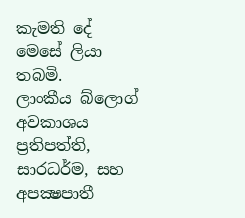කැමති දේ මෙසේ ලියා තබමි.
ලාංකීය බ්ලොග් අවකාශය ප්‍රතිපත්ති, සාරධර්ම, සහ අපක්‍ෂපාතී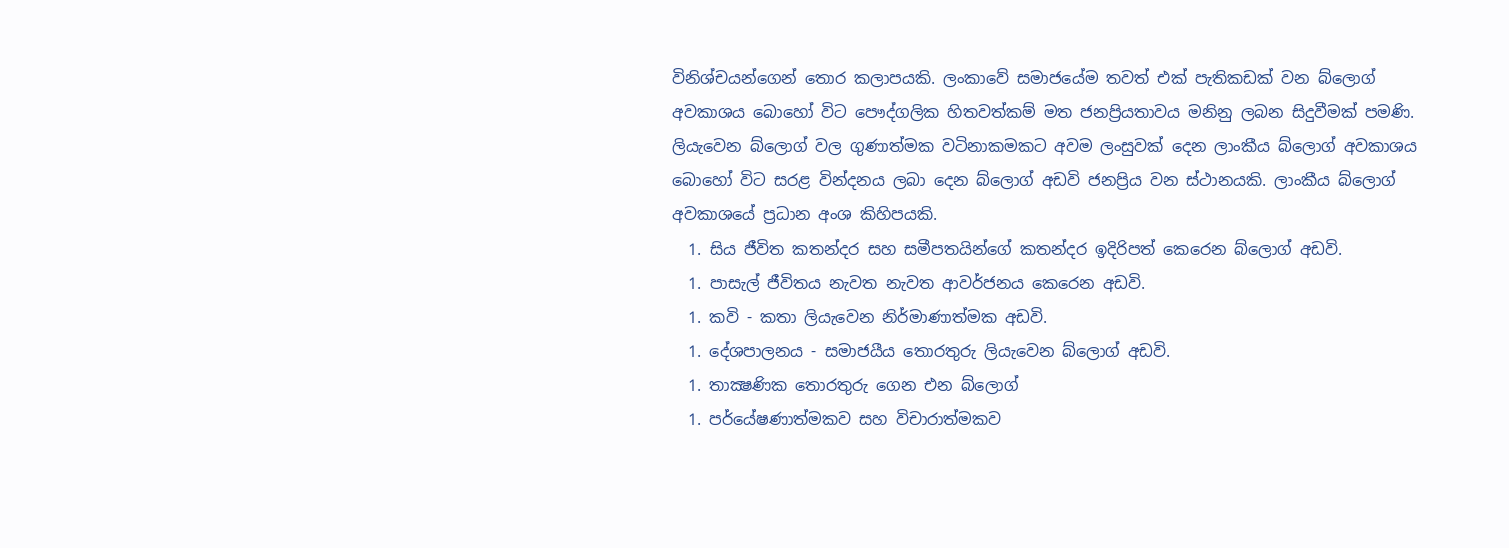විනිශ්චයන්ගෙන් තොර කලාපයකි. ලංකාවේ සමාජයේම තවත් එක් පැතිකඩක් වන බ්ලොග් අවකාශය බොහෝ විට පෞද්ගලික හිතවත්කම් මත ජනප්‍රියතාවය මනිනු ලබන සිදුවීමක් පමණි. ලියැවෙන බ්ලොග් වල ගුණාත්මක වටිනාකමකට අවම ලංසුවක් දෙන ලාංකීය බ්ලොග් අවකාශය බොහෝ විට සරළ වින්දනය ලබා දෙන බ්ලොග් අඩවි ජනප්‍රිය වන ස්ථානයකි. ලාංකීය බ්ලොග් අවකාශයේ ප්‍රධාන අංශ කිහිපයකි.
  1. සිය ජීවිත කතන්දර සහ සමීපතයින්ගේ කතන්දර ඉදිරිපත් කෙරෙන බ්ලොග් අඩවි.
  1. පාසැල් ජීවිතය නැවත නැවත ආවර්ජනය කෙරෙන අඩවි.
  1. කවි - කතා ලියැවෙන නිර්මාණාත්මක අඩවි.
  1. දේශපාලනය - සමාජයීය තොරතුරු ලියැවෙන බ්ලොග් අඩවි.
  1. තාක්‍ෂණික තොරතුරු ගෙන එන බ්ලොග්
  1. පර්යේෂණාත්මකව සහ විචාරාත්මකව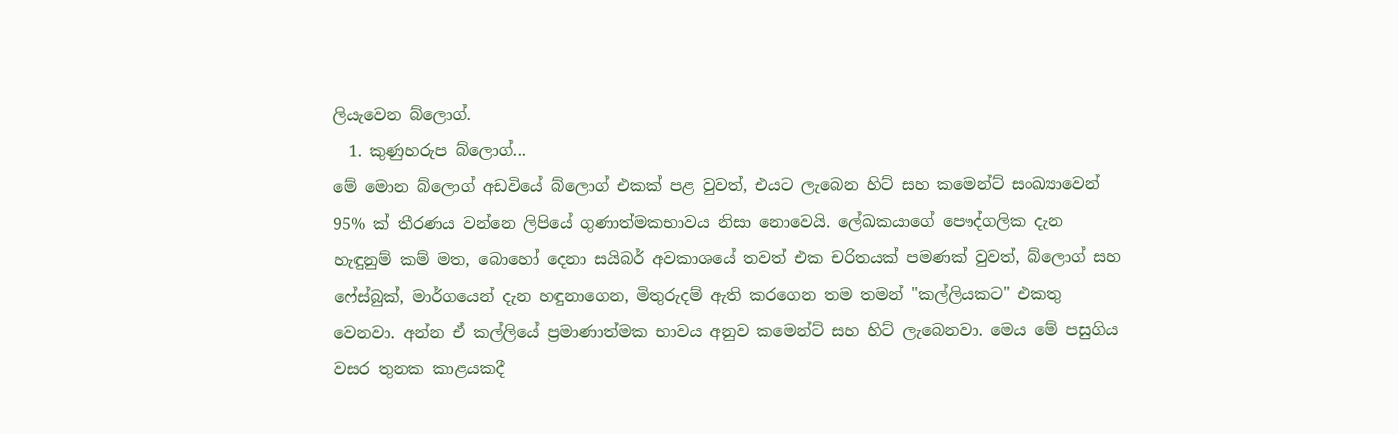ලියැවෙන බ්ලොග්.
  1. කුණුහරුප බ්ලොග්...
මේ මොන බ්ලොග් අඩවියේ බ්ලොග් එකක් පළ වුවත්, එයට ලැබෙන හිට් සහ කමෙන්ට් සංඛ්‍යාවෙන් 95% ක් තීරණය වන්නෙ ලිපියේ ගුණාත්මකභාවය නිසා නොවෙයි. ලේඛකයාගේ පෞද්ගලික දැන හැඳුනුම් කම් මත, බොහෝ දෙනා සයිබර් අවකාශයේ තවත් එක චරිතයක් පමණක් වුවත්, බ්ලොග් සහ ෆේස්බුක්, මාර්ගයෙන් දැන හඳුනාගෙන, මිතුරුදම් ඇති කරගෙන තම තමන් "කල්ලියකට" එකතු වෙනවා. අන්න ඒ කල්ලියේ ප්‍රමාණාත්මක භාවය අනුව කමෙන්ට් සහ හිට් ලැබෙනවා. මෙය මේ පසුගිය වසර තුනක කාළයකදී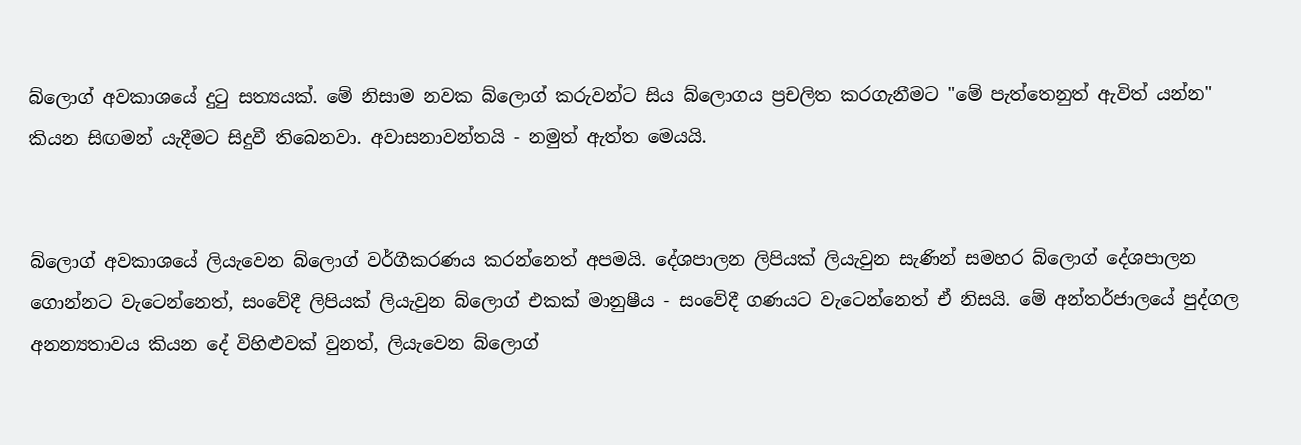බ්ලොග් අවකාශයේ දුටු සත්‍යයක්. මේ නිසාම නවක බ්ලොග් කරුවන්ට සිය බ්ලොගය ප්‍රචලිත කරගැනීමට "මේ පැත්තෙනුත් ඇවිත් යන්න" කියන සිඟමන් යැදීමට සිදුවී තිබෙනවා. අවාසනාවන්තයි - නමුත් ඇත්ත මෙයයි.


බ්ලොග් අවකාශයේ ලියැවෙන බ්ලොග් වර්ගීකරණය කරන්නෙත් අපමයි. දේශපාලන ලිපියක් ලියැවුන සැණින් සමහර බ්ලොග් දේශපාලන ගොන්නට වැටෙන්නෙත්, සංවේදී ලිපියක් ලියැවුන බ්ලොග් එකක් මානුෂීය - සංවේදී ගණයට වැටෙන්නෙත් ඒ නිසයි. මේ අන්තර්ජාලයේ පුද්ගල අනන්‍යතාවය කියන දේ විහිළුවක් වුනත්, ලියැවෙන බ්ලොග්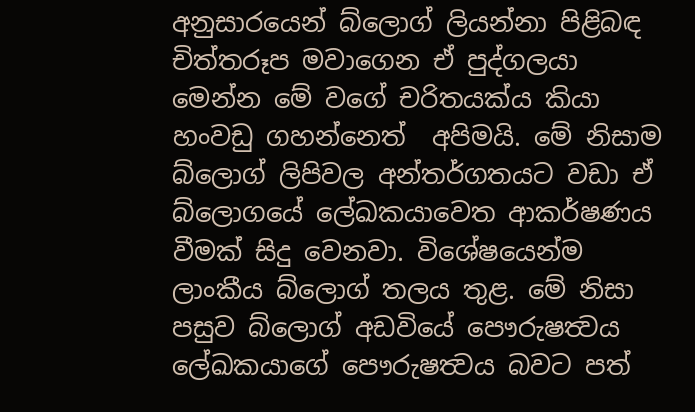අනුසාරයෙන් බ්ලොග් ලියන්නා පිළිබඳ චිත්තරූප මවාගෙන ඒ පුද්ගලයා මෙන්න මේ වගේ චරිතයක්ය කියා හංවඩු ගහන්නෙත්  අපිමයි. මේ නිසාම බ්ලොග් ලිපිවල අන්තර්ගතයට වඩා ඒ බ්ලොගයේ ලේඛකයාවෙත ආකර්ෂණය වීමක් සිදු වෙනවා. විශේෂයෙන්ම ලාංකීය බ්ලොග් තලය තුළ. මේ නිසා පසුව බ්ලොග් අඩවියේ පෞරුෂත්‍වය ලේඛකයාගේ පෞරුෂත්‍වය බවට පත්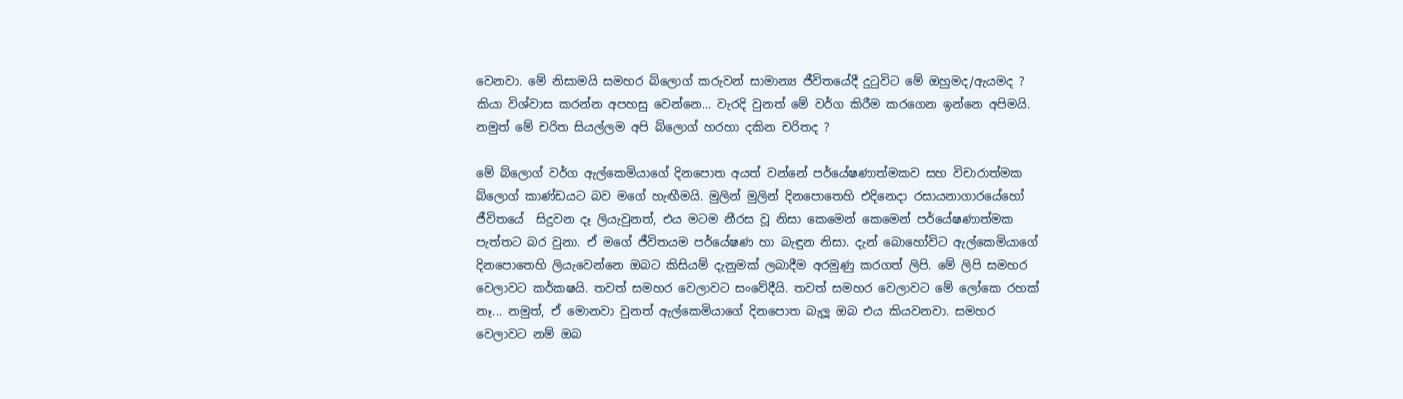වෙනවා. මේ නිසාමයි සමහර බ්ලොග් කරුවන් සාමාන්‍ය ජීවිතයේදී දුටුවිට මේ ඔහුමද/ඇයමද ? කියා විශ්වාස කරන්න අපහසු වෙන්නෙ... වැරදි වුනත් මේ වර්ග කිරීම කරගෙන ඉන්නෙ අපිමයි. නමුත් මේ චරිත සියල්ලම අපි බ්ලොග් හරහා දකින චරිතද ?

මේ බ්ලොග් වර්ග ඇල්කෙමියාගේ දිනපොත අයත් වන්නේ පර්යේෂණාත්මකව සහ විචාරාත්මක බ්ලොග් කාණ්ඩයට බව මගේ හැඟීමයි. මුලින් මුලින් දිනපොතෙහි එදිනෙදා රසායනාගාරයේහෝ ජීවිතයේ  සිදුවන දෑ ලියැවුනත්, එය මටම නීරස වූ නිසා කෙමෙන් කෙමෙන් පර්යේෂණාත්මක පැත්තට බර වුනා. ඒ මගේ ජීවිතයම පර්යේෂණ හා බැඳුන නිසා. දැන් බොහෝවිට ඇල්කෙමියාගේ දිනපොතෙහි ලියැවෙන්නෙ ඔබට කිසියම් දැනුමක් ලබාදීම අරමුණු කරගත් ලිපි. මේ ලිපි සමහර වෙලාවට කර්කෂයි. තවත් සමහර වෙලාවට සංවේදීයි. තවත් සමහර වෙලාවට මේ ලෝකෙ රහක් නෑ... නමුත්, ඒ මොනවා වුනත් ඇල්කෙමියාගේ දිනපොත බැලූ ඔබ එය කියවනවා. සමහර වෙලාවට නම් ඔබ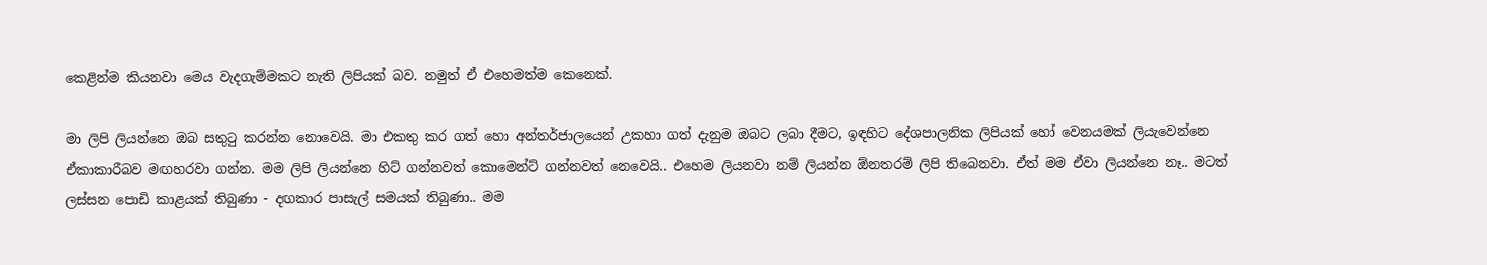කෙළින්ම කියනවා මෙය වැදගැම්මකට නැති ලිපියක් බව. නමුත් ඒ එහෙමත්ම කෙනෙක්.

මා ලිපි ලියන්නෙ ඔබ සතුටු කරන්න නොවෙයි. මා එකතු කර ගත් හො අන්තර්ජාලයෙන් උකහා ගත් දැනුම ඔබට ලබා දීමට, ඉඳහිට දේශපාලනික ලිපියක් හෝ වෙනයමක් ලියැවෙන්නෙ ඒකාකාරීබව මඟහරවා ගන්න. මම ලිපි ලියන්නෙ හිට් ගන්නවත් කොමෙන්ට් ගන්නවත් නෙවෙයි.. එහෙම ලියනවා නම් ලියන්න ඕනතරම් ලිපි තිබෙනවා. ඒත් මම ඒවා ලියන්නෙ නෑ.. මටත් ලස්සන පොඩි කාළයක් තිබුණා - දඟකාර පාසැල් සමයක් තිබුණා.. මම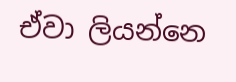ඒවා ලියන්නෙ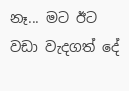නෑ... මට ඊට වඩා වැදගත් දේ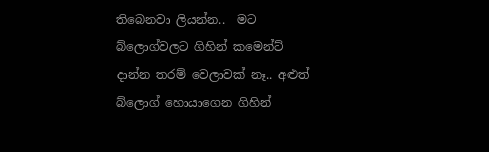තිබෙනවා ලියන්න..  මට බ්ලොග්වලට ගිහින් කමෙන්ට් දාන්න තරම් වෙලාවක් නෑ.. අළුත් බ්ලොග් හොයාගෙන ගිහින්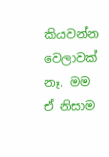කියවන්න වෙලාවක් නෑ. මම ඒ නිසාම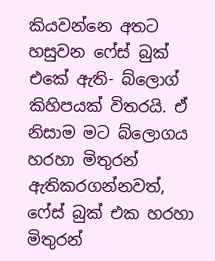කියවන්නෙ අතට හසුවන ෆේස් බුක් එකේ ඇති- බ්ලොග් කිහිපයක් විතරයි. ඒ නිසාම මට බ්ලොගය හරහා මිතුරන් ඇතිකරගන්නවත්, ෆේස් බුක් එක හරහා මිතුරන්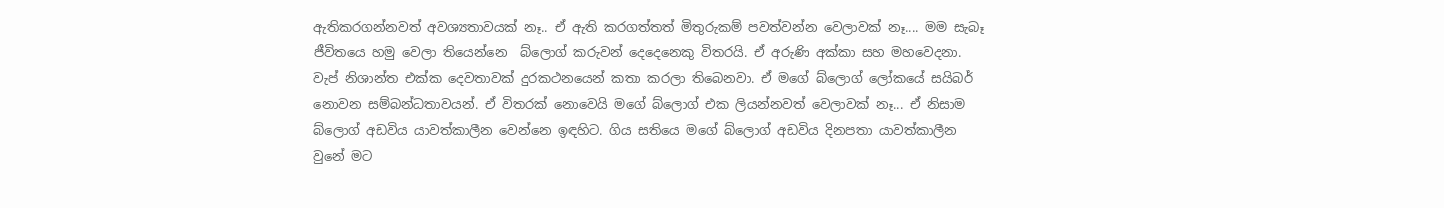ඇතිකරගන්නවත් අවශ්‍යතාවයක් නෑ.. ඒ ඇති කරගත්තත් මිතුරුකම් පවත්වන්න වෙලාවක් නෑ.... මම සැබෑ ජීවිතයෙ හමු වෙලා තියෙන්නෙ  බ්ලොග් කරුවන් දෙදෙනෙකු විතරයි. ඒ අරුණි අක්කා සහ මහවෙදනා. වැප් නිශාන්ත එක්ක දෙවතාවක් දුරකථනයෙන් කතා කරලා තිබෙනවා. ඒ මගේ බ්ලොග් ලෝකයේ සයිබර් නොවන සම්බන්ධතාවයන්. ඒ විතරක් නොවෙයි මගේ බ්ලොග් එක ලියන්නවත් වෙලාවක් නෑ... ඒ නිසාම බ්ලොග් අඩවිය යාවත්කාලීන වෙන්නෙ ඉඳහිට. ගිය සතියෙ මගේ බ්ලොග් අඩවිය දිනපතා යාවත්කාලීන වුනේ මට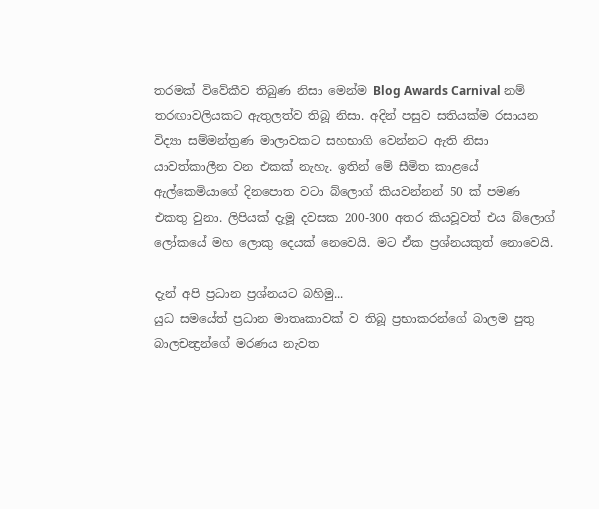තරමක් විවේකීව තිබුණ නිසා මෙන්ම Blog Awards Carnival නම් තරඟාවලියකට ඇතුලත්ව තිබූ නිසා. අදින් පසුව සතියක්ම රසායන විද්‍යා සම්මන්ත්‍රණ මාලාවකට සහභාගි වෙන්නට ඇති නිසා යාවත්කාලීන වන එකක් නැහැ. ඉතින් මේ සීමිත කාළයේ ඇල්කෙමියාගේ දිනපොත වටා බ්ලොග් කියවන්නන් 50 ක් පමණ එකතු වුනා. ලිපියක් දැමූ දවසක 200-300 අතර කියවූවත් එය බ්ලොග් ලෝකයේ මහ ලොකු දෙයක් නෙවෙයි. මට ඒක ප්‍රශ්නයකුත් නොවෙයි.

දැන් අපි ප්‍රධාන ප්‍රශ්නයට බහිමු...
යුධ සමයේත් ප්‍රධාන මාතෘකාවක් ව තිබූ ප්‍රභාකරන්ගේ බාලම පුතු බාලචන්‍ද්‍රන්ගේ මරණය නැවත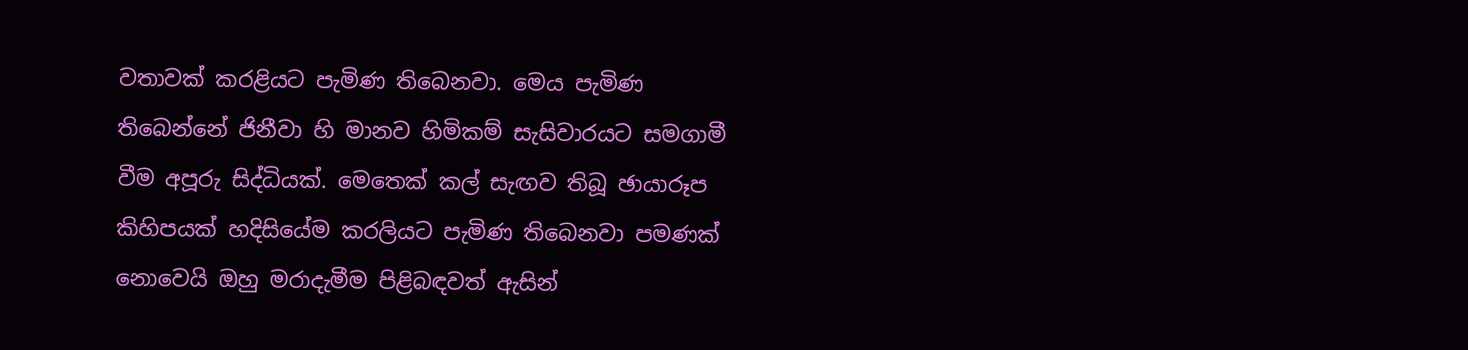වතාවක් කරළියට පැමිණ තිබෙනවා. මෙය පැමිණ තිබෙන්නේ ජිනීවා හි මානව හිමිකම් සැසිවාරයට සමගාමී වීම අපූරු සිද්ධියක්. මෙතෙක් කල් සැඟව තිබූ ඡායාරූප කිහිපයක් හදිසියේම කරලියට පැමිණ තිබෙනවා පමණක් නොවෙයි ඔහු මරාදැමීම පිළිබඳවත් ඇසින්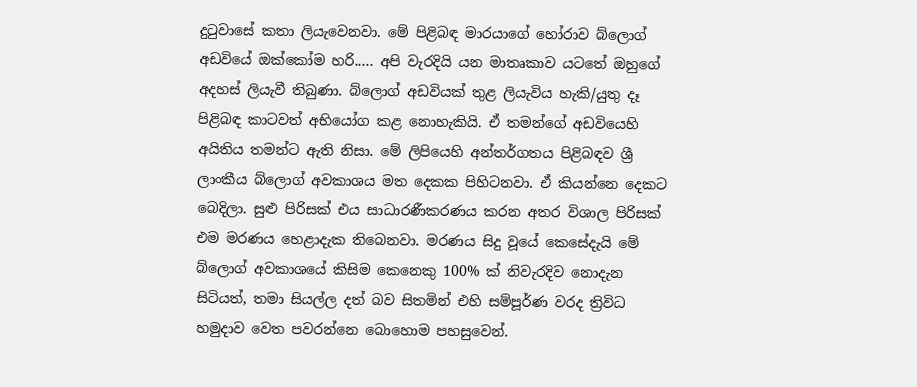දුටුවාසේ කතා ලියැවෙනවා. මේ පිළිබඳ මාරයාගේ හෝරාව බ්ලොග් අඩවියේ ඔක්කෝම හරි..... අපි වැරදියි යන මාතෘකාව යටතේ ඔහුගේ අදහස් ලියැවී තිබුණා. බ්ලොග් අඩවියක් තුළ ලියැවිය හැකි/යුතු දෑ පිළිබඳ කාටවත් අභියෝග කළ නොහැකියි. ඒ තමන්ගේ අඩවියෙහි අයිතිය තමන්ට ඇති නිසා. මේ ලිපියෙහි අන්තර්ගතය පිළිබඳව ශ්‍රී ලාංකීය බ්ලොග් අවකාශය මත දෙකක පිහිටනවා. ඒ කියන්නෙ දෙකට බෙදිලා. සුළු පිරිසක් එය සාධාරණීකරණය කරන අතර විශාල පිරිසක් එම මරණය හෙළාදැක තිබෙනවා. මරණය සිදු වූයේ කෙසේදැයි මේ බ්ලොග් අවකාශයේ කිසිම කෙනෙකු 100% ක් නිවැරදිව නොදැන සිටියත්, තමා සියල්ල දත් බව සිතමින් එහි සම්පූර්ණ වරද ත්‍රිවිධ හමුදාව වෙත පවරන්නෙ බොහොම පහසුවෙන්.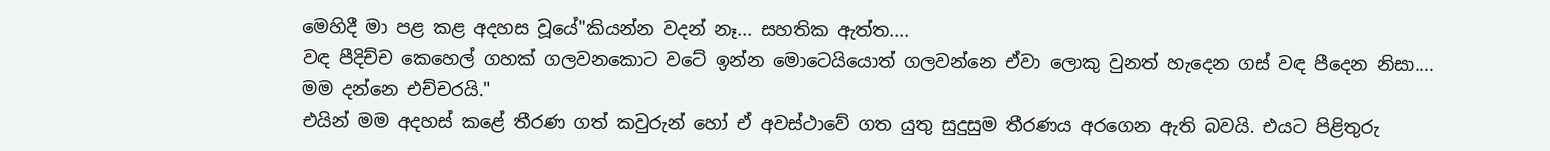මෙහිදී මා පළ කළ අදහස වූයේ"කියන්න වදන් නෑ... සහතික ඇත්ත....
වඳ පීදිච්ච කෙහෙල් ගහක් ගලවනකොට වටේ ඉන්න මොටෙයියොත් ගලවන්නෙ ඒවා ලොකු වුනත් හැදෙන ගස් වඳ පීදෙන නිසා....
මම දන්නෙ එච්චරයි."
එයින් මම අදහස් කළේ තීරණ ගත් කවුරුන් හෝ ඒ අවස්ථාවේ ගත යුතු සුදුසුම තීරණය අරගෙන ඇති බවයි. එයට පිළිතුරු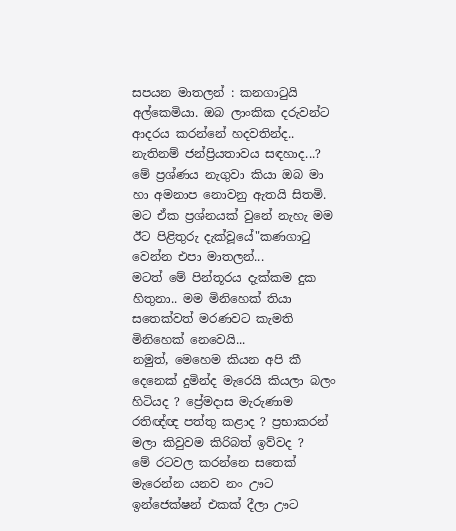සපයන මාතලන් : කනගාටුයි අල්කෙමියා. ඔබ ලාංකික දරුවන්ට ආදරය කරන්නේ හදවතින්ද.. නැතිනම් ජන්ප්‍රියතාවය සඳහාද...? මේ ප්‍රශ්ණය නැගුවා කියා ඔබ මා හා අමනාප නොවනු ඇතයි සිතමි.
මට ඒක ප්‍රශ්නයක් වුනේ නැහැ මම ඊට පිළිතුරු දැක්වූයේ"කණගාටු වෙන්න එපා මාතලන්...
මටත් මේ පින්තූරය දැක්කම දුක හිතුනා.. මම මිනිහෙක් තියා සතෙක්වත් මරණවට කැමති මිනිහෙක් නෙවෙයි...
නමුත්, මෙහෙම කියන අපි කී දෙනෙක් දුමින්ද මැරෙයි කියලා බලං හිටියද ? ප්‍රේමදාස මැරුණාම රතිඥ්ඥ පත්තු කළාද ? ප්‍රභාකරන් මලා කිවුවම කිරිබත් ඉව්වද ?
මේ රටවල කරන්නෙ සතෙක් මැරෙන්න යනව නං ඌට ඉන්ජෙක්ෂන් එකක් දීලා ඌට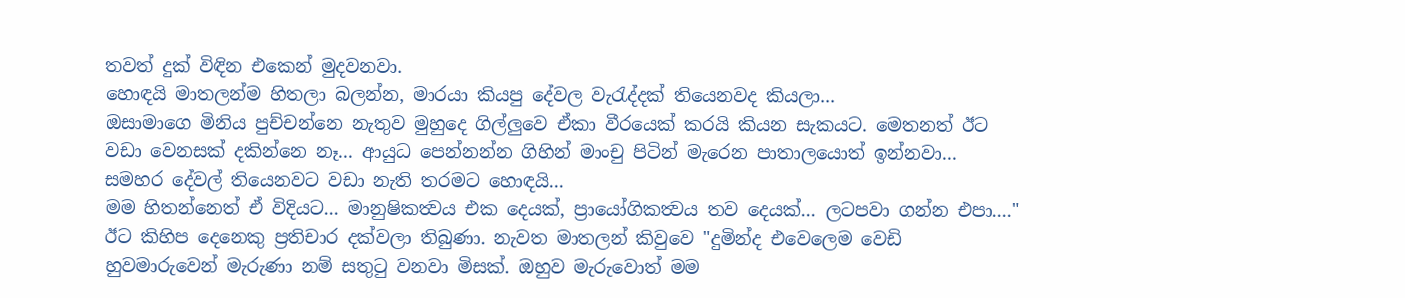තවත් දුක් විඳින එකෙන් මුදවනවා.
හොඳයි මාතලන්ම හිතලා බලන්න, මාරයා කියපු දේවල වැරැද්දක් තියෙනවද කියලා...
ඔසාමාගෙ මිනිය පුච්චන්නෙ නැතුව මුහුදෙ ගිල්ලුවෙ ඒකා වීරයෙක් කරයි කියන සැකයට. මෙතනත් ඊට වඩා වෙනසක් දකින්නෙ නෑ... ආයුධ පෙන්නන්න ගිහින් මාංචු පිටින් මැරෙන පාතාලයොත් ඉන්නවා... සමහර දේවල් තියෙනවට වඩා නැති තරමට හොඳයි...
මම හිතන්නෙත් ඒ විදියට... මානුෂිකත්‍වය එක දෙයක්, ප්‍රායෝගිකත්‍වය තව දෙයක්... ලටපවා ගන්න එපා...."
ඊට කිහිප දෙනෙකු ප්‍රතිචාර දක්වලා තිබුණා. නැවත මාතලන් කිවුවෙ "දුමින්ද එවෙලෙම වෙඩි හුවමාරුවෙන් මැරුණා නම් සතුටු වනවා මිසක්. ඔහුව මැරුවොත් මම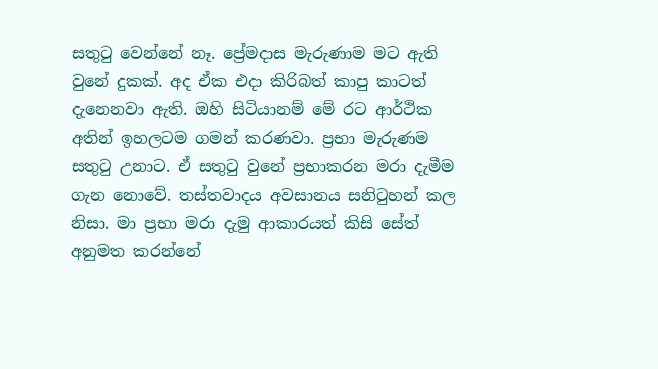සතුටු වෙන්නේ නෑ. ප්‍රේමදාස මැරුණාම මට ඇති වුනේ දුකක්. අද ඒක එදා කිරිබත් කාපු කාටත් දැනෙනවා ඇති. ඔහි සිටියානම් මේ රට ආර්ථික අතින් ඉහලටම ගමන් කරණවා. ප්‍රභා මැරුණම සතුටු උනාට. ඒ සතුටු වුනේ ප්‍රභාකරන මරා දැමීම ගැන නොවේ. තස්තවාදය අවසානය සනිටුහන් කල නිසා. මා ප්‍රභා මරා දැමු ආකාරයත් කිසි සේත් අනුමත කරන්නේ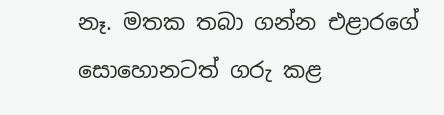නෑ. මතක තබා ගන්න එළාරගේ සොහොනටත් ගරු කළ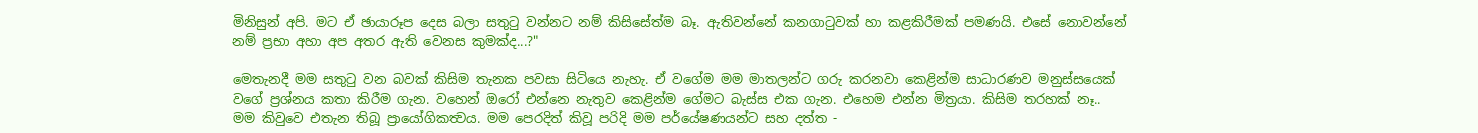මිනිසුන් අපි. මට ඒ ඡායාරූප දෙස බලා සතුටු වන්නට නම් කිසිසේත්ම බෑ. ඇතිවන්නේ කනගාටුවක් හා කළකිරීමක් පමණයි. එසේ නොවන්නේ නම් ප්‍රභා අහා අප අතර ඇති වෙනස කුමක්ද...?"

මෙතැනදී මම සතුටු වන බවක් කිසිම තැනක පවසා සිටියෙ නැහැ. ඒ වගේම මම මාතලන්ට ගරු කරනවා කෙළින්ම සාධාරණව මනුස්සයෙක් වගේ ප්‍රශ්නය කතා කිරීම ගැන. වහෙන් ඔරෝ එන්නෙ නැතුව කෙළින්ම ගේමට බැස්ස එක ගැන. එහෙම එන්න මිත්‍රයා. කිසිම තරහක් නෑ..
මම කිවුවෙ එතැන තිබූ ප්‍රායෝගිකත්‍වය. මම පෙරදිත් කිවූ පරිදි මම පර්යේෂණයන්ට සහ දත්ත -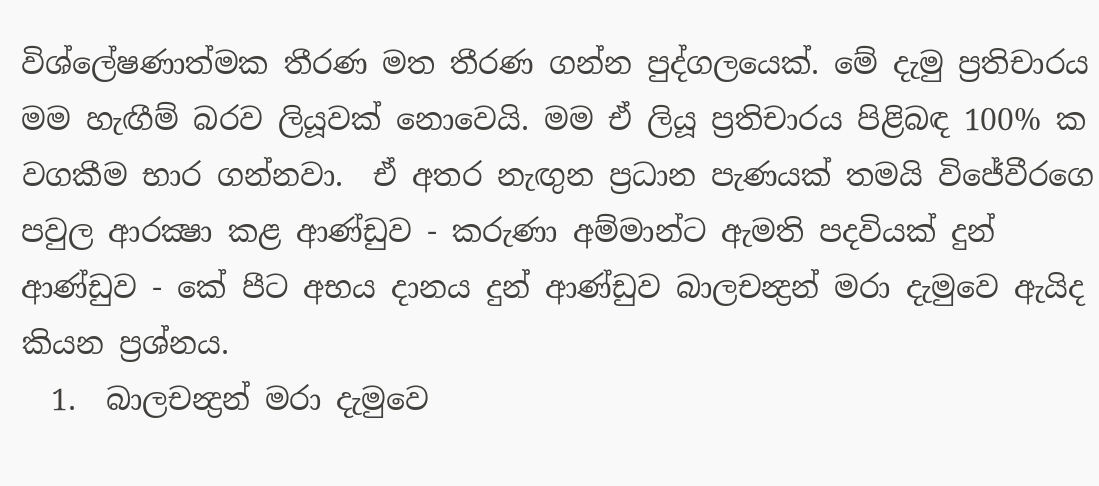විශ්ලේෂණාත්මක තීරණ මත තීරණ ගන්න පුද්ගලයෙක්. මේ දැමු ප්‍රතිචාරය මම හැඟීම් බරව ලියූවක් නොවෙයි. මම ඒ ලියූ ප්‍රතිචාරය පිළිබඳ 100% ක වගකීම භාර ගන්නවා.  ඒ අතර නැඟුන ප්‍රධාන පැණයක් තමයි විජේවීරගෙ පවුල ආරක්‍ෂා කළ ආණ්ඩුව - කරුණා අම්මාන්ට ඇමති පදවියක් දුන් ආණ්ඩුව - කේ පීට අභය දානය දුන් ආණ්ඩුව බාලචන්‍ද්‍රන් මරා දැමුවෙ ඇයිද කියන ප්‍රශ්නය.
  1.  බාලචන්‍ද්‍රන් මරා දැමුවෙ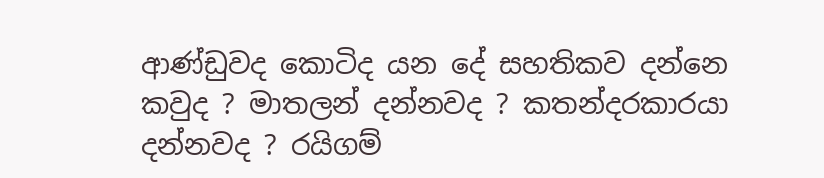ආණ්ඩුවද කොටිද යන දේ සහතිකව දන්නෙ කවුද ? මාතලන් දන්නවද ? කතන්දරකාරයා දන්නවද ? රයිගම්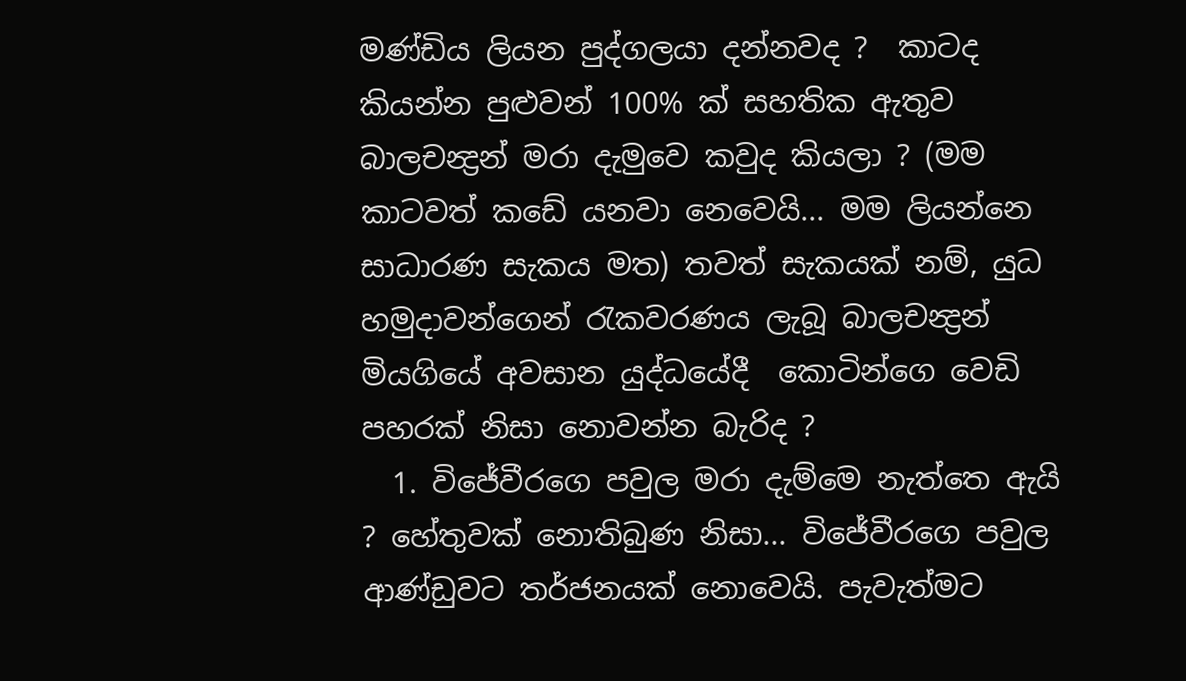මණ්ඩිය ලියන පුද්ගලයා දන්නවද ?  කාටද කියන්න පුළුවන් 100% ක් සහතික ඇතුව බාලචන්‍ද්‍රන් මරා දැමුවෙ කවුද කියලා ? (මම කාටවත් කඩේ යනවා නෙවෙයි... මම ලියන්නෙ සාධාරණ සැකය මත) තවත් සැකයක් නම්, යුධ හමුදාවන්ගෙන් රැකවරණය ලැබූ බාලචන්‍ද්‍රන් මියගියේ අවසාන යුද්ධයේදී  කොටින්ගෙ වෙඩි පහරක් නිසා නොවන්න බැරිද ?
  1. විජේවීරගෙ පවුල මරා දැම්මෙ නැත්තෙ ඇයි ? හේතුවක් නොතිබුණ නිසා... විජේවීරගෙ පවුල ආණ්ඩුවට තර්ජනයක් නොවෙයි. පැවැත්මට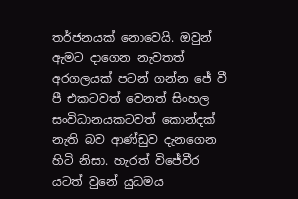තර්ජනයක් නොවෙයි. ඔවුන් ඇමට දාගෙන නැවතත් අරගලයක් පටන් ගන්න ජේ වී පී එකටවත් වෙනත් සිංහල සංවිධානයකටවත් කොන්දක් නැති බව ආණ්ඩුව දැනගෙන හිටි නිසා. හැරත් විජේවීර යටත් වුනේ යුධමය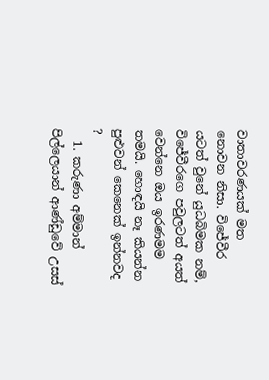වාතාවරණයක් මත නොවන නිසා. විජේවීර යටත් වුනේ යුධබිමක නම්, විජේවීරගෙ පවුලටත් අයත් වෙන්නෙ ඔය ඉරණමම තමයි. හොඳයි නෑ කියන්න පුළුවන් කෙනෙක් ඉන්නවද ?
  1. කරුණා අම්මාන් පිල්ලෙයාන් ආණ්ඩුවේ උසස්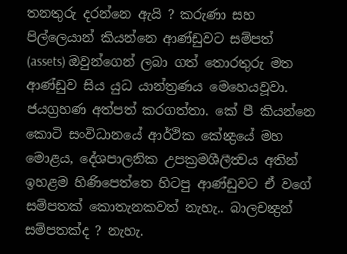තනතුරු දරන්නෙ ඇයි ? කරුණා සහ පිල්ලෙයාන් කියන්නෙ ආණ්ඩුවට සම්පත් (assets) ඔවුන්ගෙන් ලබා ගත් තොරතුරු මත ආණ්ඩුව සිය යුධ යාන්ත්‍රණය මෙහෙයවූවා. ජයග්‍රහණ අත්පත් කරගත්තා. කේ පී කියන්නෙ කොටි සංවිධානයේ ආර්ථික කේන්‍ද්‍රයේ මහ මොළය, දේශපාලනික උපක්‍රමශීලීත්‍වය අතින් ඉහළම හිණිපෙත්තෙ හිටපු ආණ්ඩුවට ඒ වගේ සම්පතක් කොතැනකවත් නැහැ.. බාලචන්‍ද්‍රන් සම්පතක්ද ? නැහැ.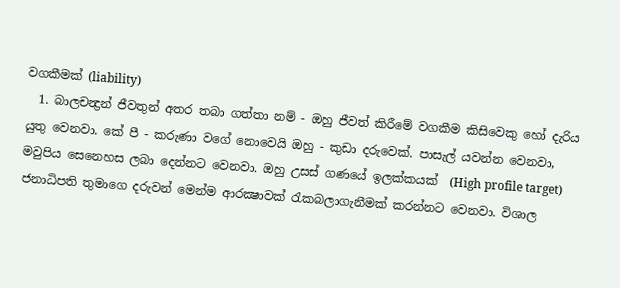වගකීමක් (liability)
  1. බාලචන්‍ද්‍රන් ජීවතුන් අතර තබා ගත්තා නම් - ඔහු ජීවත් කිරීමේ වගකීම කිසිවෙකු හෝ දැරිය යුතු වෙනවා. කේ පී - කරුණා වගේ නොවෙයි ඔහු - කුඩා දරුවෙක්. පාසැල් යවන්න වෙනවා, මවුපිය සෙනෙහස ලබා දෙන්නට වෙනවා. ඔහු උසස් ගණයේ ඉලක්කයක්  (High profile target) ජනාධිපති තුමාගෙ දරුවන් මෙන්ම ආරක්‍ෂාවක් රැකබලාගැනීමක් කරන්නට වෙනවා. විශාල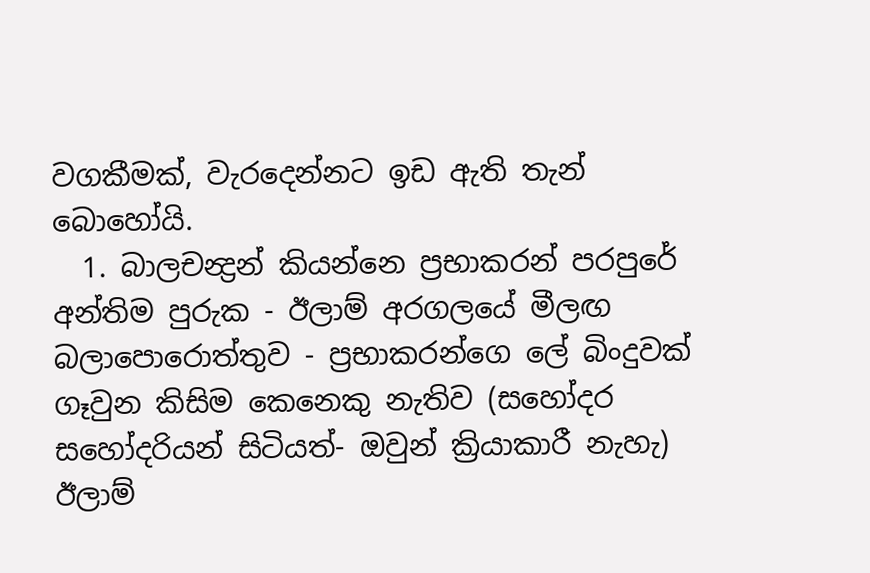වගකීමක්, වැරදෙන්නට ඉඩ ඇති තැන් බොහෝයි.
  1. බාලචන්‍ද්‍රන් කියන්නෙ ප්‍රභාකරන් පරපුරේ අන්තිම පුරුක - ඊලාම් අරගලයේ මීලඟ බලාපොරොත්තුව - ප්‍රභාකරන්ගෙ ලේ බිංදුවක් ගෑවුන කිසිම කෙනෙකු නැතිව (සහෝදර සහෝදරියන් සිටියත්- ඔවුන් ක්‍රියාකාරී නැහැ) ඊලාම්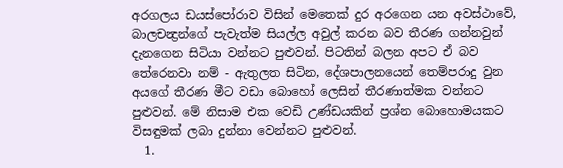අරගලය ඩයස්පෝරාව විසින් මෙතෙක් දුර අරගෙන යන අවස්ථාවේ, බාලචන්‍ද්‍රන්ගේ පැවැත්ම සියල්ල අවුල් කරන බව තීරණ ගන්නවුන් දැනගෙන සිටියා වන්නට පුළුවන්. පිටතින් බලන අපට ඒ බව තේරෙනවා නම් - ඇතුලත සිටින, දේශපාලනයෙන් තෙම්පරාදු වුන අයගේ තීරණ මීට වඩා බොහෝ ලෙසින් තීරණාත්මක වන්නට පුළුවන්. මේ නිසාම එක වෙඩි උණ්ඩයකින් ප්‍රශ්න බොහොමයකට විසඳුමක් ලබා දුන්නා වෙන්නට පුළුවන්.
  1.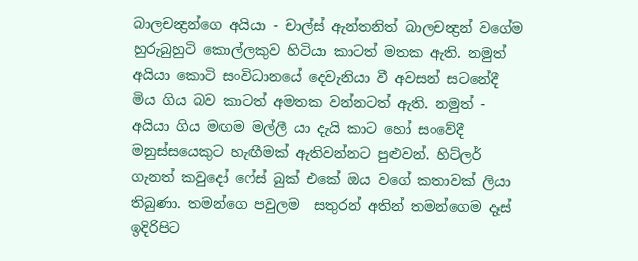බාලචන්‍ද්‍රන්ගෙ අයියා - චාල්ස් ඇන්තනිත් බාලචන්‍ද්‍රන් වගේම හුරුබුහුටි කොල්ලකුව හිටියා කාටත් මතක ඇති. නමුත් අයියා කොටි සංවිධානයේ දෙවැනියා වී අවසන් සටනේදී මිය ගිය බව කාටත් අමතක වන්නටත් ඇති. නමුත් - අයියා ගිය මඟම මල්ලී යා දැයි කාට හෝ සංවේදී මනුස්සයෙකුට හැඟීමක් ඇතිවන්නට පුළුවන්. හිට්ලර් ගැනත් කවුදෝ ෆේස් බුක් එකේ ඔය වගේ කතාවක් ලියා තිබුණා. තමන්ගෙ පවුලම  සතුරන් අතින් තමන්ගෙම දෑස් ඉදිරිපිට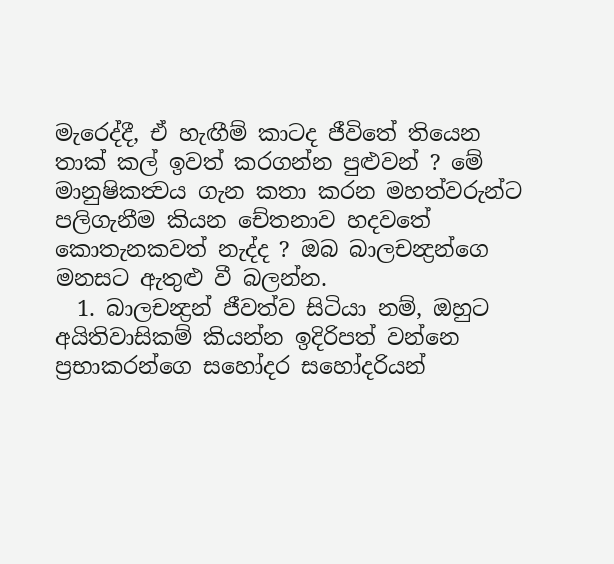මැරෙද්දී, ඒ හැඟීම් කාටද ජීවිතේ තියෙන තාක් කල් ඉවත් කරගන්න පුළුවන් ? මේ මානුෂිකත්‍වය ගැන කතා කරන මහත්වරුන්ට පලිගැනීම කියන චේතනාව හදවතේ කොතැනකවත් නැද්ද ? ඔබ බාලචන්‍ද්‍රන්ගෙ මනසට ඇතුළු වී බලන්න.
  1. බාලචන්‍ද්‍රන් ජීවත්ව සිටියා නම්, ඔහුට අයිතිවාසිකම් කියන්න ඉදිරිපත් වන්නෙ ප්‍රභාකරන්ගෙ සහෝදර සහෝදරියන්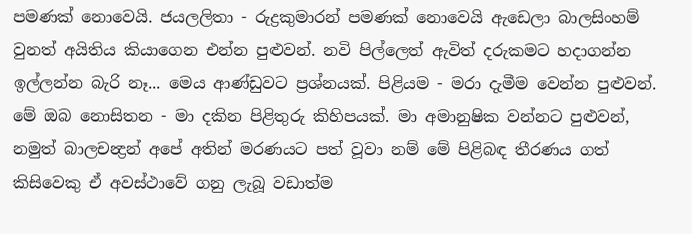පමණක් නොවෙයි. ජයලලිතා - රුද්‍රකුමාරන් පමණක් නොවෙයි ඇඩෙලා බාලසිංහම් වුනත් අයිතිය කියාගෙන එන්න පුළුවන්. නවි පිල්ලෙත් ඇවිත් දරුකමට හදාගන්න ඉල්ලන්න බැරි නෑ... මෙය ආණ්ඩුවට ප්‍රශ්නයක්. පිළියම - මරා දැමීම වෙන්න පුළුවන්.
මේ ඔබ නොසිතන - මා දකින පිළිතුරු කිහිපයක්. මා අමානුෂික වන්නට පුළුවන්, නමුත් බාලචන්‍ද්‍රන් අපේ අතින් මරණයට පත් වූවා නම් මේ පිළිබඳ තීරණය ගත් කිසිවෙකු ඒ අවස්ථාවේ ගනු ලැබූ වඩාත්ම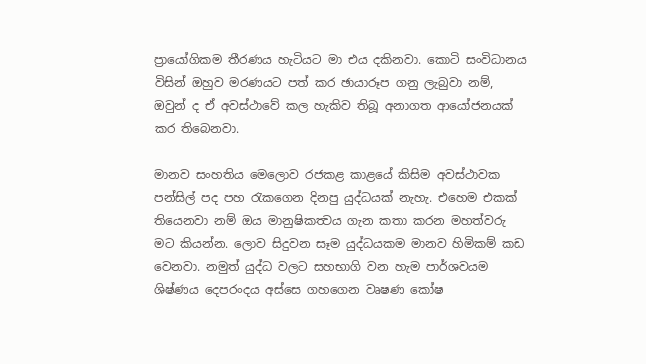ප්‍රායෝගිකම තීරණය හැටියට මා එය දකිනවා. කොටි සංවිධානය විසින් ඔහුව මරණයට පත් කර ඡායාරූප ගනු ලැබුවා නම්, ඔවුන් ද ඒ අවස්ථාවේ කල හැකිව තිබූ අනාගත ආයෝජනයක් කර තිබෙනවා.

මානව සංහතිය මෙලොව රජකළ කාළයේ කිසිම අවස්ථාවක පන්සිල් පද පහ රැකගෙන දිනපු යුද්ධයක් නැහැ. එහෙම එකක් තියෙනවා නම් ඔය මානුෂිකත්‍වය ගැන කතා කරන මහත්වරු මට කියන්න. ලොව සිදුවන සෑම යුද්ධයකම මානව හිමිකම් කඩ වෙනවා. නමුත් යුද්ධ වලට සහභාගි වන හැම පාර්ශවයම ශිෂ්ණය දෙපරංදය අස්සෙ ගහගෙන වෘෂණ කෝෂ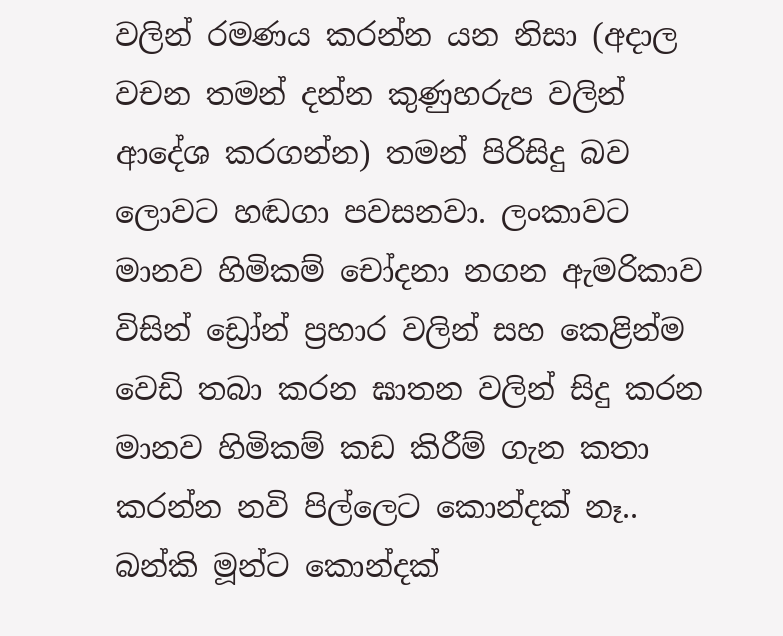වලින් රමණය කරන්න යන නිසා (අදාල වචන තමන් දන්න කුණුහරුප වලින් ආදේශ කරගන්න) තමන් පිරිසිදු බව ලොවට හඬගා පවසනවා. ලංකාවට මානව හිමිකම් චෝදනා නගන ඇමරිකාව විසින් ඩ්‍රෝන් ප්‍රහාර වලින් සහ කෙළින්ම වෙඩි තබා කරන ඝාතන වලින් සිදු කරන මානව හිමිකම් කඩ කිරීම් ගැන කතා කරන්න නවි පිල්ලෙට කොන්දක් නෑ.. බන්කි මූන්ට කොන්දක්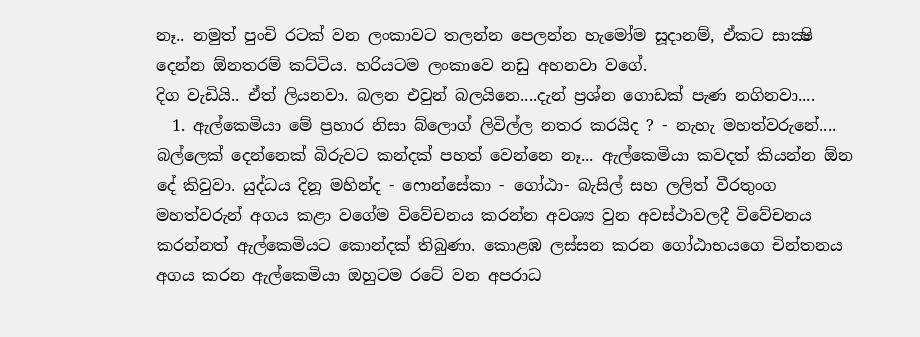නෑ.. නමුත් පුංචි රටක් වන ලංකාවට තලන්න පෙලන්න හැමෝම සූදානම්, ඒකට සාක්‍ෂි දෙන්න ඕනතරම් කට්ටිය. හරියටම ලංකාවෙ නඩු අහනවා වගේ.
දිග වැඩියි.. ඒත් ලියනවා. බලන එවුන් බලයිනෙ....දැන් ප්‍රශ්න ගොඩක් පැණ නගිනවා....
  1. ඇල්කෙමියා මේ ප්‍රහාර නිසා බ්ලොග් ලිවිල්ල නතර කරයිද ? - නැහැ මහත්වරුනේ.... බල්ලෙක් දෙන්නෙක් බිරුවට කන්දක් පහත් වෙන්නෙ නෑ... ඇල්කෙමියා කවදත් කියන්න ඕන දේ කිවුවා. යුද්ධය දිනූ මහින්ද - ෆොන්සේකා - ගෝඨා- බැසිල් සහ ලලිත් වීරතුංග මහත්වරුන් අගය කළා වගේම විවේචනය කරන්න අවශ්‍ය වුන අවස්ථාවලදී විවේචනය කරන්නත් ඇල්කෙමියට කොන්දක් තිබුණා. කොළඹ ලස්සන කරන ගෝඨාභයගෙ චින්තනය අගය කරන ඇල්කෙමියා ඔහුටම රටේ වන අපරාධ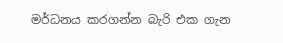මර්ධනය කරගන්න බැරි එක ගැන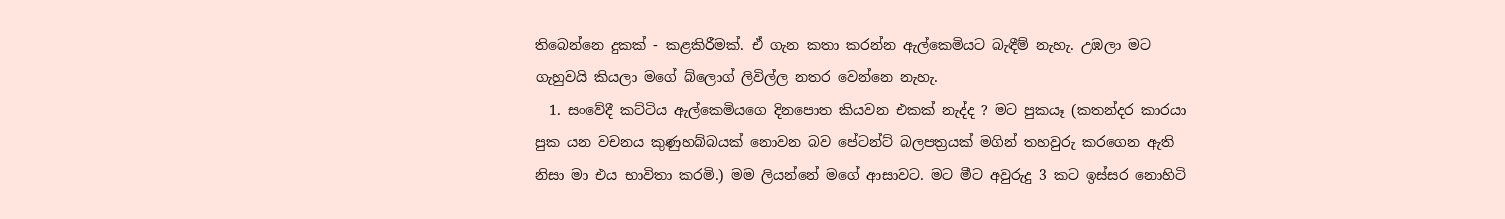තිබෙන්නෙ දුකක් - කළකිරීමක්. ඒ ගැන කතා කරන්න ඇල්කෙමියට බැඳීම් නැහැ. උඹලා මට ගැහුවයි කියලා මගේ බ්ලොග් ලිවිල්ල නතර වෙන්නෙ නැහැ.
  1. සංවේදී කට්ටිය ඇල්කෙමියගෙ දිනපොත කියවන එකක් නැද්ද ? මට පුකයෑ (කතන්දර කාරයා පුක යන වචනය කුණුහබ්බයක් නොවන බව පේටන්ට් බලපත්‍රයක් මගින් තහවුරු කරගෙන ඇති නිසා මා එය භාවිතා කරමි.) මම ලියන්නේ මගේ ආසාවට. මට මීට අවුරුදු 3 කට ඉස්සර නොහිටි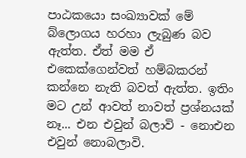පාඨකයො සංඛ්‍යාවක් මේ බ්ලොගය හරහා ලැබුණ බව ඇත්ත. ඒත් මම ඒ එකෙක්ගෙන්වත් හම්බකරන් කන්නෙ නැති බවත් ඇත්ත. ඉතිං මට උන් ආවත් නාවත් ප්‍රශ්නයක් නෑ... එන එවුන් බලාවි - නොඑන එවුන් නොබලාවි.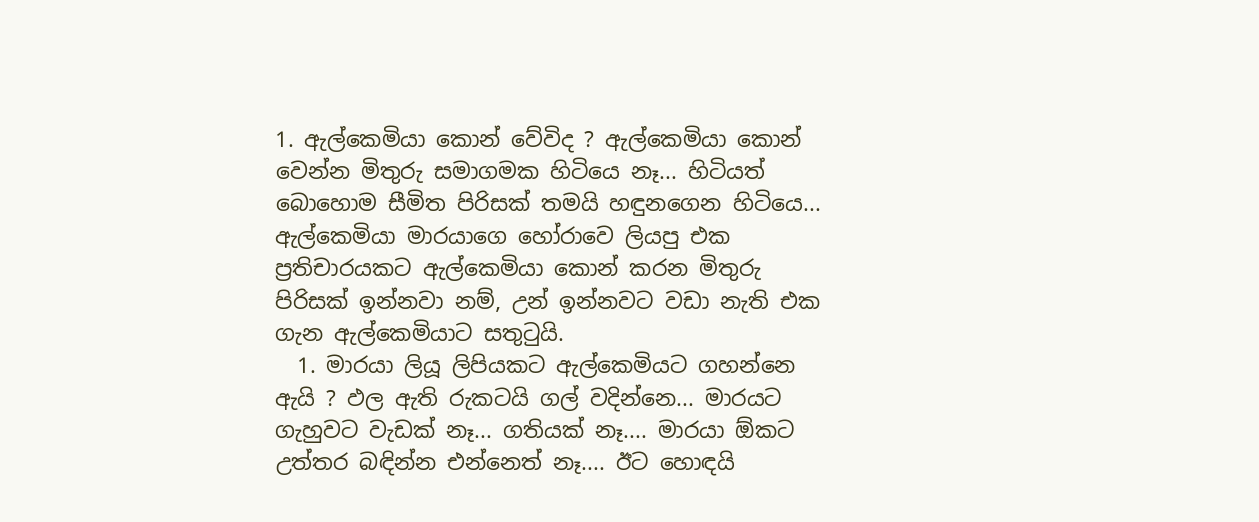1. ඇල්කෙමියා කොන් වේවිද ? ඇල්කෙමියා කොන් වෙන්න මිතුරු සමාගමක හිටියෙ නෑ... හිටියත් බොහොම සීමිත පිරිසක් තමයි හඳුනගෙන හිටියෙ... ඇල්කෙමියා මාරයාගෙ හෝරාවෙ ලියපු එක ප්‍රතිචාරයකට ඇල්කෙමියා කොන් කරන මිතුරු පිරිසක් ඉන්නවා නම්, උන් ඉන්නවට වඩා නැති එක ගැන ඇල්කෙමියාට සතුටුයි.
  1. මාරයා ලියූ ලිපියකට ඇල්කෙමියට ගහන්නෙ ඇයි ? ඵල ඇති රුකටයි ගල් වදින්නෙ... මාරයට ගැහුවට වැඩක් නෑ... ගතියක් නෑ.... මාරයා ඕකට උත්තර බඳින්න එන්නෙත් නෑ.... ඊට හොඳයි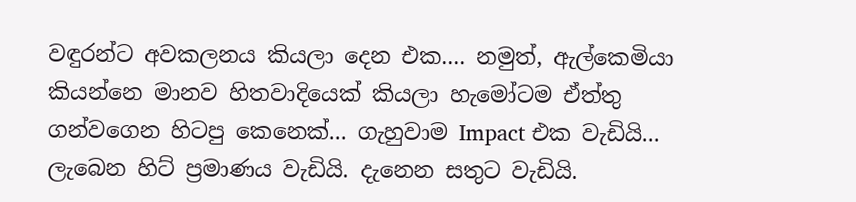වඳුරන්ට අවකලනය කියලා දෙන එක.... නමුත්, ඇල්කෙමියා කියන්නෙ මානව හිතවාදියෙක් කියලා හැමෝටම ඒත්තු ගන්වගෙන හිටපු කෙනෙක්... ගැහුවාම Impact එක වැඩියි... ලැබෙන හිට් ප්‍රමාණය වැඩියි. දැනෙන සතුට වැඩියි.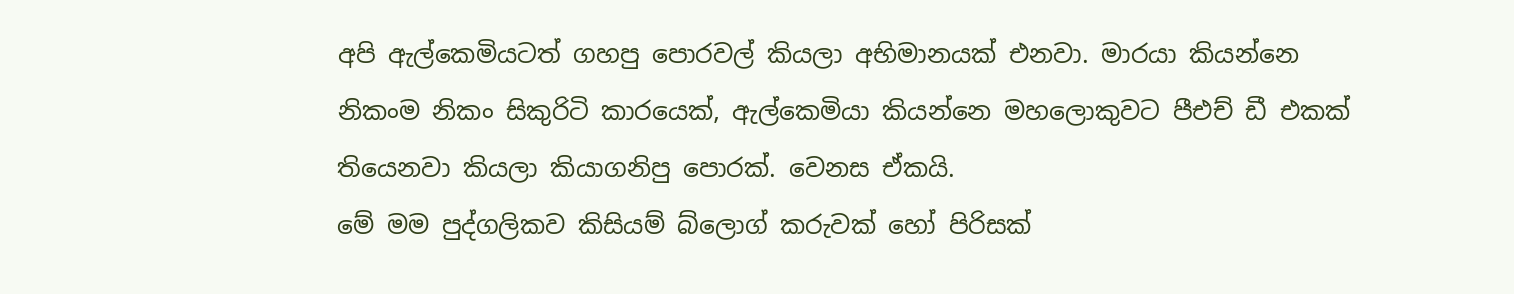අපි ඇල්කෙමියටත් ගහපු පොරවල් කියලා අභිමානයක් එනවා. මාරයා කියන්නෙ නිකංම නිකං සිකුරිටි කාරයෙක්, ඇල්කෙමියා කියන්නෙ මහලොකුවට පීඑච් ඩී එකක් තියෙනවා කියලා කියාගනිපු පොරක්. වෙනස ඒකයි.
මේ මම පුද්ගලිකව කිසියම් බ්ලොග් කරුවක් හෝ පිරිසක්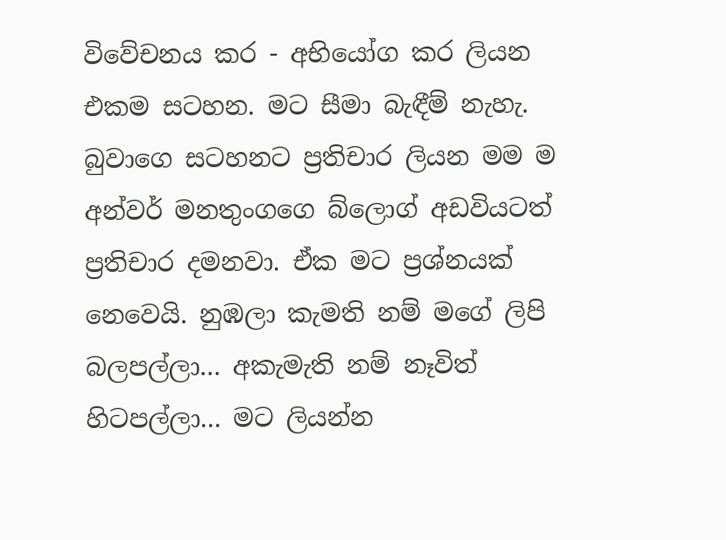විවේචනය කර - අභියෝග කර ලියන එකම සටහන. මට සීමා බැඳීම් නැහැ. බුවාගෙ සටහනට ප්‍රතිචාර ලියන මම ම අන්වර් මනතුංගගෙ බ්ලොග් අඩවියටත් ප්‍රතිචාර දමනවා. ඒක මට ප්‍රශ්නයක් නෙවෙයි. නුඹලා කැමති නම් මගේ ලිපි බලපල්ලා... අකැමැති නම් නෑවිත් හිටපල්ලා... මට ලියන්න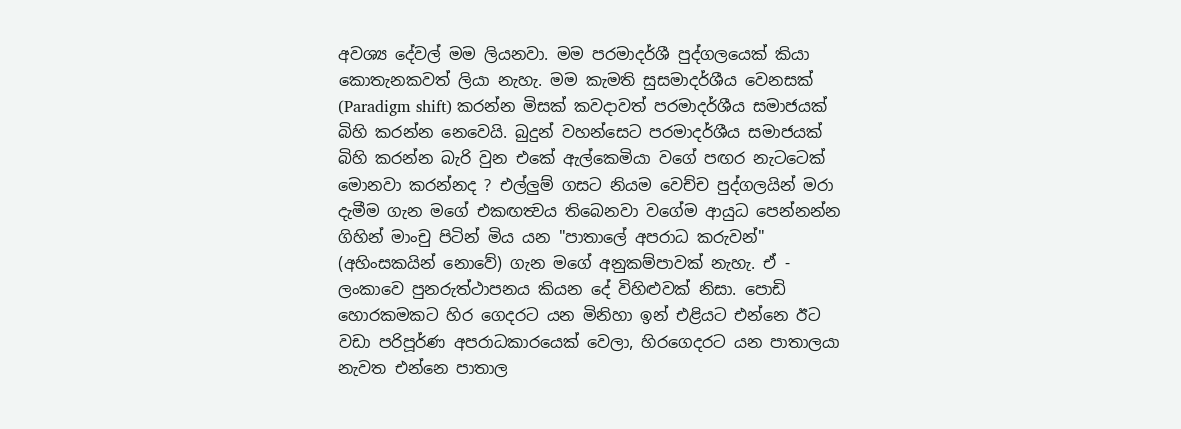අවශ්‍ය දේවල් මම ලියනවා. මම පරමාදර්ශී පුද්ගලයෙක් කියා කොතැනකවත් ලියා නැහැ. මම කැමති සුසමාදර්ශීය වෙනසක් (Paradigm shift) කරන්න මිසක් කවදාවත් පරමාදර්ශීය සමාජයක් බිහි කරන්න නෙවෙයි. බුදුන් වහන්සෙට පරමාදර්ශීය සමාජයක් බිහි කරන්න බැරි වුන එකේ ඇල්කෙමියා වගේ පඟර නැටටෙක් මොනවා කරන්නද ? එල්ලුම් ගසට නියම වෙච්ච පුද්ගලයින් මරා දැමීම ගැන මගේ එකඟත්‍වය තිබෙනවා වගේම ආයුධ පෙන්නන්න ගිහින් මාංචු පිටින් මිය යන "පාතාලේ අපරාධ කරුවන්" (අහිංසකයින් නොවේ) ගැන මගේ අනුකම්පාවක් නැහැ. ඒ - ලංකාවෙ පුනරුත්ථාපනය කියන දේ විහිළුවක් නිසා. පොඩි හොරකමකට හිර ගෙදරට යන මිනිහා ඉන් එළියට එන්නෙ ඊට වඩා පරිපූර්ණ අපරාධකාරයෙක් වෙලා, හිරගෙදරට යන පාතාලයා නැවත එන්නෙ පාතාල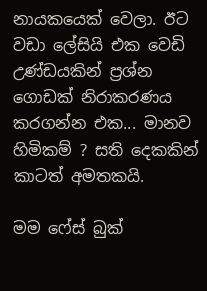නායකයෙක් වෙලා. ඊට වඩා ලේසියි එක වෙඩි උණ්ඩයකින් ප්‍රශ්න ගොඩක් නිරාකරණය කරගන්න එක... මානව හිමිකම් ? සති දෙකකින් කාටත් අමතකයි.

මම ෆේස් බුක්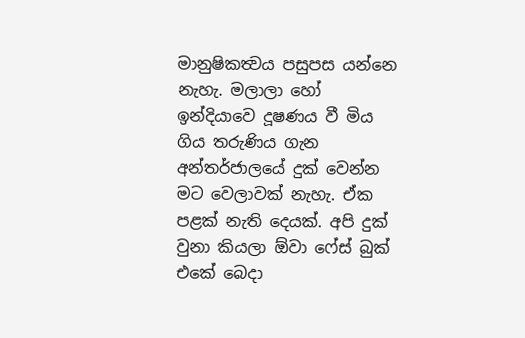මානුෂිකත්‍වය පසුපස යන්නෙ නැහැ. මලාලා හෝ ඉන්දියාවෙ දූෂණය වී මිය ගිය තරුණිය ගැන අන්තර්ජාලයේ දුක් වෙන්න මට වෙලාවක් නැහැ. ඒක පළක් නැති දෙයක්. අපි දුක් වුනා කියලා ඕවා ෆේස් බුක් එකේ බෙදා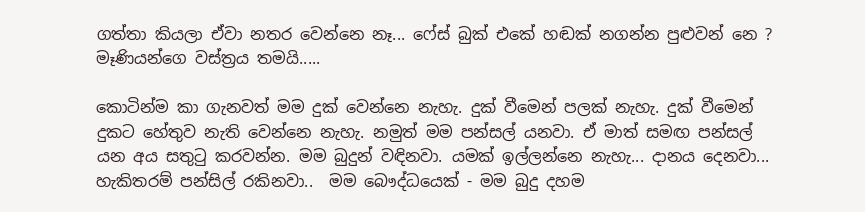ගත්තා කියලා ඒවා නතර වෙන්නෙ නෑ... ෆේස් බුක් එකේ හඬක් නගන්න පුළුවන් නෙ ? මෑණියන්ගෙ වස්ත්‍රය තමයි.....

කොටින්ම කා ගැනවත් මම දුක් වෙන්නෙ නැහැ. දුක් වීමෙන් පලක් නැහැ. දුක් වීමෙන් දුකට හේතුව නැති වෙන්නෙ නැහැ. නමුත් මම පන්සල් යනවා. ඒ මාත් සමඟ පන්සල් යන අය සතුටු කරවන්න. මම බුදුන් වඳිනවා. යමක් ඉල්ලන්නෙ නැහැ... දානය දෙනවා... හැකිතරම් පන්සිල් රකිනවා..  මම බෞද්ධයෙක් - මම බුදු දහම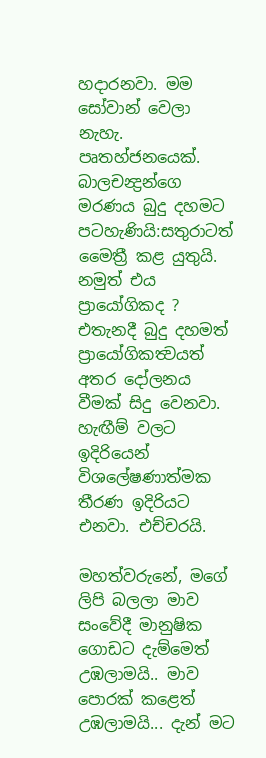හදාරනවා. මම සෝවාන් වෙලා නැහැ. පෘතහ්ජනයෙක්.  බාලචන්‍ද්‍රන්ගෙ මරණය බුදු දහමට පටහැණියි:සතුරාටත් මෛත්‍රී කළ යුතුයි. නමුත් එය ප්‍රායෝගිකද ? එතැනදී බුදු දහමත් ප්‍රායෝගිකත්‍වයත් අතර දෝලනය වීමක් සිදු වෙනවා. හැඟීම් වලට ඉදිරියෙන් විශලේෂණාත්මක තීරණ ඉදිරියට එනවා. එච්චරයි.

මහත්වරුනේ, මගේ ලිපි බලලා මාව සංවේදී මානුෂික ගොඩට දැම්මෙත් උඹලාමයි.. මාව පොරක් කළෙත් උඹලාමයි... දැන් මට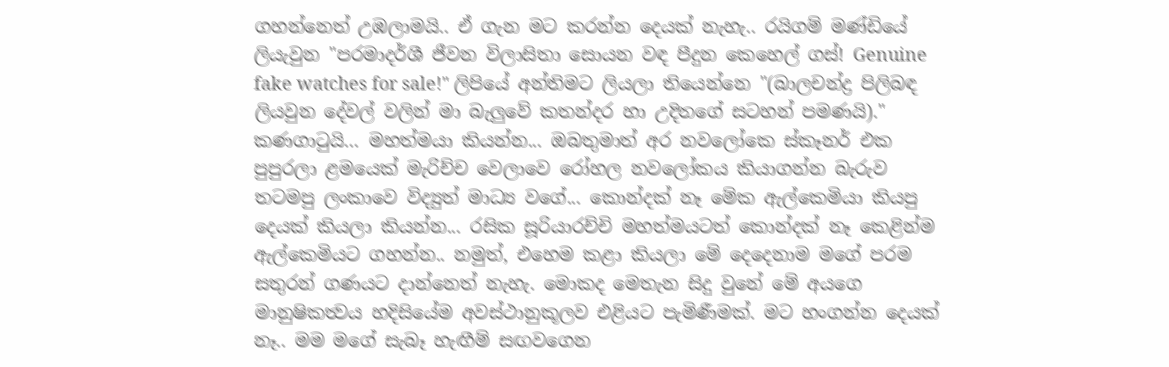ගහන්නෙත් උඹලාමයි.. ඒ ගැන මට කරන්න දෙයක් නැහැ.. රයිගම් මණ්ඩියේ ලියැවුන "පරමාදර්ශී ජීවන විලාසිතා සොයන වඳ පීදුන කෙහෙල් ගස්! Genuine fake watches for sale!" ලිපියේ අන්තිමට ලියලා තියෙන්නෙ "(බාලචන්ද්‍ර පිලිබඳ ලියවුන දේවල් වලින් මා බැලුවේ කතන්දර හා උදිතගේ සටහන් පමණයි)." කණගාටුයි... මහත්මයා කියන්න... ඔබතුමාත් අර නවලෝකෙ ස්කෑනර් එක පුපුරලා ළමයෙක් මැරිච්ච වෙලාවෙ රෝහල නවලෝකය කියාගන්න බැරුව තටමපු ලංකාවෙ විද්‍යුත් මාධ්‍ය වගේ... කොන්දක් නෑ මේක ඇල්කෙමියා කියපු දෙයක් කියලා කියන්න... රසික සූරියාරච්චි මහත්මයටත් කොන්දක් නෑ කෙළින්ම ඇල්කෙමියට ගහන්න.. නමුත්, එහෙම කළා කියලා මේ දෙදෙනාම මගේ පරම සතුරන් ගණයට දාන්නෙත් නැහැ. මොකද මෙතැන සිදු වුනේ මේ අයගෙ මානුෂිකත්‍වය හදිසියේම අවස්ථානුකූලව එළියට පැමිණීමක්. මට හංගන්න දෙයක් නෑ.. මම මගේ සැබෑ හැඟීම් සඟවගෙන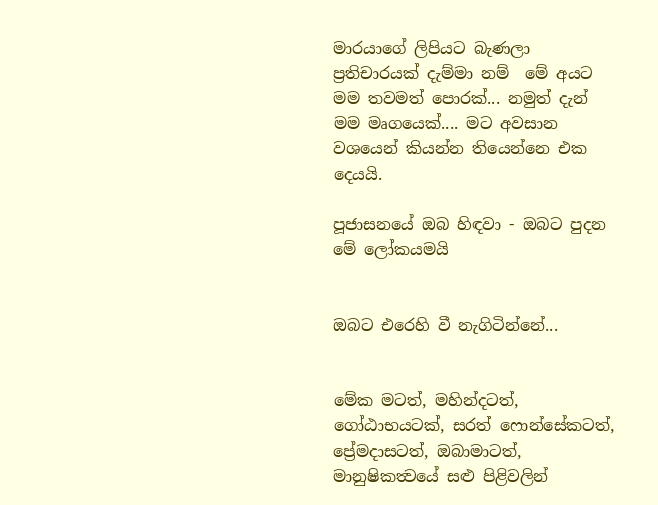මාරයාගේ ලිපියට බැණලා ප්‍රතිචාරයක් දැම්මා නම්  මේ අයට මම තවමත් පොරක්... නමුත් දැන් මම මෘගයෙක්.... මට අවසාන වශයෙන් කියන්න තියෙන්නෙ එක දෙයයි.

පූජාසනයේ ඔබ හිඳවා - ඔබට පුදන මේ ලෝකයමයි


ඔබට එරෙහි වී නැගිටින්නේ...


මේක මටත්, මහින්දටත්, ගෝඨාභයටක්, සරත් ෆොන්සේකටත්, ප්‍රේමදාසටත්, ඔබාමාටත්, මානුෂිකත්‍වයේ සළු පිළිවලින්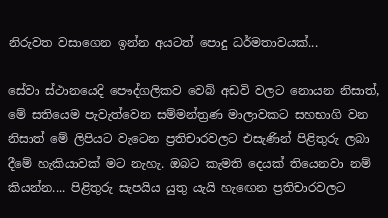නිරුවත වසාගෙන ඉන්න අයටත් පොදු ධර්මතාවයක්...

සේවා ස්ථානයෙදි පෞද්ගලිකව වෙබ් අඩවි වලට නොයන නිසාත්, මේ සතියෙම පැවැත්වෙන සම්මන්ත්‍රණ මාලාවකට සහභාගි වන නිසාත් මේ ලිපියට වැටෙන ප්‍රතිචාරවලට එසැණින් පිළිතුරු ලබා දීමේ හැකියාවක් මට නැහැ. ඔබට කැමති දෙයක් තියෙනවා නම් කියන්න.... පිළිතුරු සැපයිය යුතු යැයි හැඟෙන ප්‍රතිචාරවලට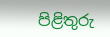පිළිතුරු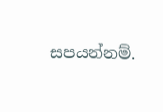සපයන්නම්.